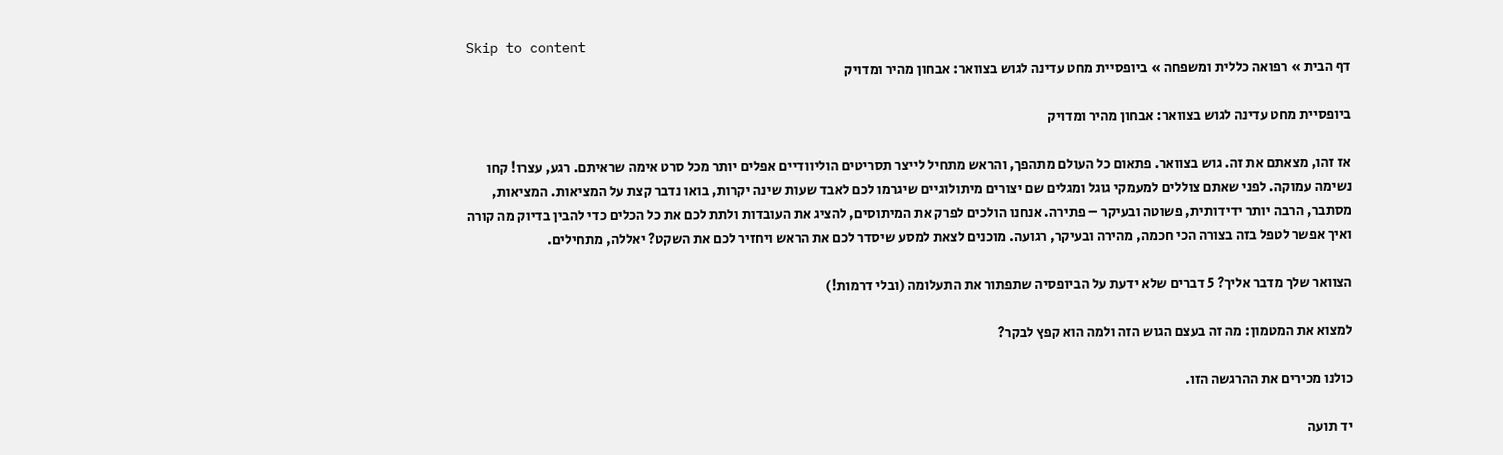Skip to content
דף הבית » רפואה כללית ומשפחה » ביופסיית מחט עדינה לגוש בצוואר: אבחון מהיר ומדויק

ביופסיית מחט עדינה לגוש בצוואר: אבחון מהיר ומדויק

אז זהו, מצאתם את זה. גוש בצוואר. פתאום כל העולם מתהפך, והראש מתחיל לייצר תסריטים הוליוודיים אפלים יותר מכל סרט אימה שראיתם. רגע, עצרו! קחו נשימה עמוקה. לפני שאתם צוללים למעמקי גוגל ומגלים שם יצורים מיתולוגיים שיגרמו לכם לאבד שעות שינה יקרות, בואו נדבר קצת על המציאות. המציאות, מסתבר, הרבה יותר ידידותית, פשוטה ובעיקר – פתירה. אנחנו הולכים לפרק את המיתוסים, להציג את העובדות ולתת לכם את כל הכלים כדי להבין בדיוק מה קורה ואיך אפשר לטפל בזה בצורה הכי חכמה, מהירה ובעיקר, רגועה. מוכנים לצאת למסע שיסדר לכם את הראש ויחזיר לכם את השקט? יאללה, מתחילים.

הצוואר שלך מדבר אליך? 5 דברים שלא ידעת על הביופסיה שתפתור את התעלומה (ובלי דרמות!)

למצוא את המטמון: מה זה בעצם הגוש הזה ולמה הוא קפץ לבקר?

כולנו מכירים את ההרגשה הזו.

יד תועה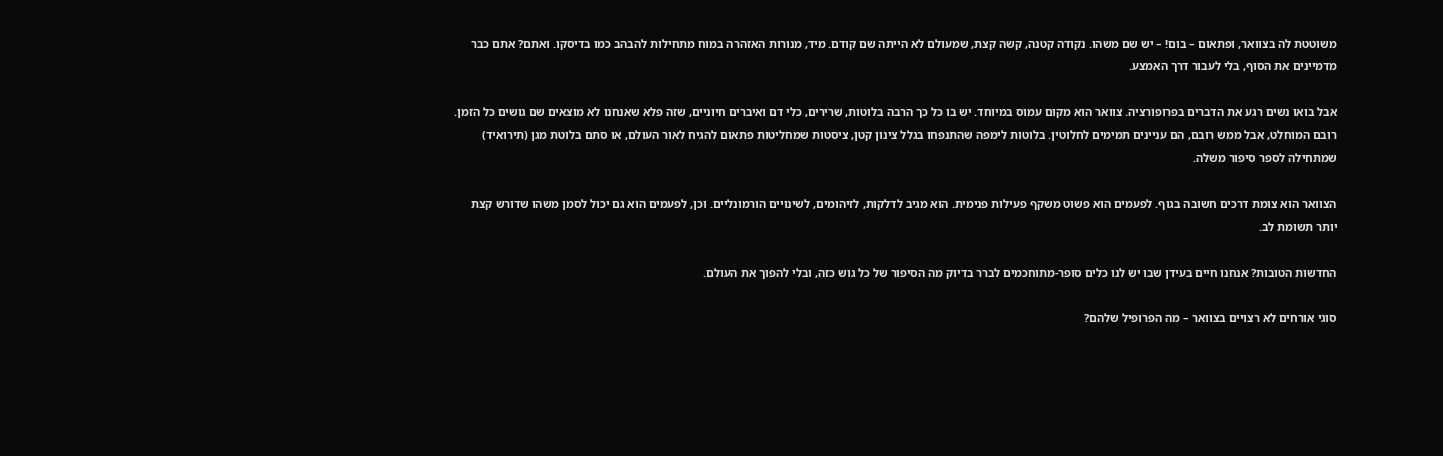משוטטת לה בצוואר, ופתאום – בום! – יש שם משהו. נקודה קטנה, קשה קצת, שמעולם לא הייתה שם קודם. מיד, מנורות האזהרה במוח מתחילות להבהב כמו בדיסקו. ואתם? אתם כבר מדמיינים את הסוף, בלי לעבור דרך האמצע.

אבל בואו נשים רגע את הדברים בפרופורציה. צוואר הוא מקום עמוס במיוחד. יש בו כל כך הרבה בלוטות, שרירים, כלי דם ואיברים חיוניים, שזה פלא שאנחנו לא מוצאים שם גושים כל הזמן. רובם המוחלט, אבל ממש רובם, הם עניינים תמימים לחלוטין. בלוטות לימפה שהתנפחו בגלל צינון קטן, ציסטות שמחליטות פתאום להגיח לאור העולם, או סתם בלוטת מגן (תירואיד) שמתחילה לספר סיפור משלה.

הצוואר הוא צומת דרכים חשובה בגוף. לפעמים הוא פשוט משקף פעילות פנימית. הוא מגיב לדלקות, לזיהומים, לשינויים הורמונליים. וכן, לפעמים הוא גם יכול לסמן משהו שדורש קצת יותר תשומת לב.

החדשות הטובות? אנחנו חיים בעידן שבו יש לנו כלים סופר-מתוחכמים לברר בדיוק מה הסיפור של כל גוש כזה, ובלי להפוך את העולם.

סוגי אורחים לא רצויים בצוואר – מה הפרופיל שלהם?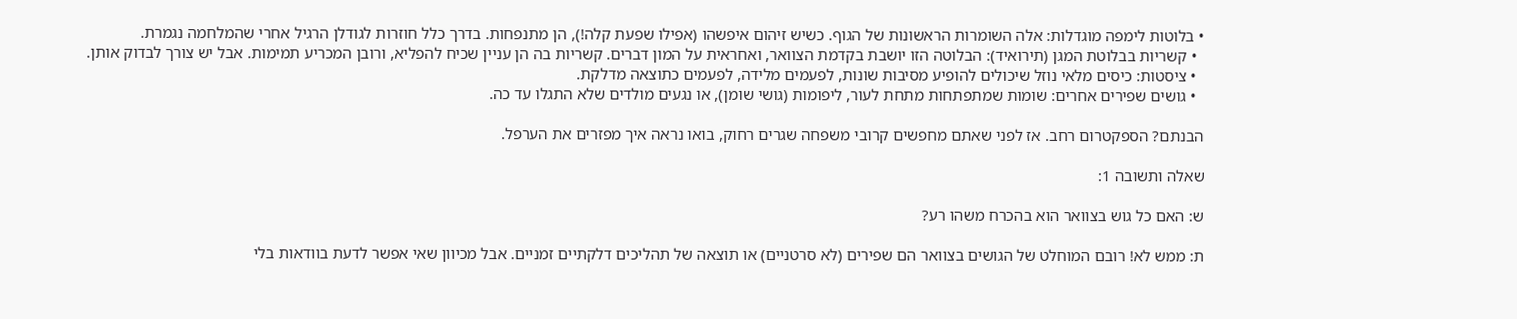• בלוטות לימפה מוגדלות: אלה השומרות הראשונות של הגוף. כשיש זיהום איפשהו (אפילו שפעת קלה!), הן מתנפחות. בדרך כלל חוזרות לגודלן הרגיל אחרי שהמלחמה נגמרת.
  • קשריות בבלוטת המגן (תירואיד): הבלוטה הזו יושבת בקדמת הצוואר, ואחראית על המון דברים. קשריות בה הן עניין שכיח להפליא, ורובן המכריע תמימות. אבל יש צורך לבדוק אותן.
  • ציסטות: כיסים מלאי נוזל שיכולים להופיע מסיבות שונות, לפעמים מלידה, לפעמים כתוצאה מדלקת.
  • גושים שפירים אחרים: שומות שמתפתחות מתחת לעור, ליפומות (גושי שומן), או נגעים מולדים שלא התגלו עד כה.

הבנתם? הספקטרום רחב. אז לפני שאתם מחפשים קרובי משפחה שגרים רחוק, בואו נראה איך מפזרים את הערפל.

שאלה ותשובה 1:

ש: האם כל גוש בצוואר הוא בהכרח משהו רע?

ת: ממש לא! רובם המוחלט של הגושים בצוואר הם שפירים (לא סרטניים) או תוצאה של תהליכים דלקתיים זמניים. אבל מכיוון שאי אפשר לדעת בוודאות בלי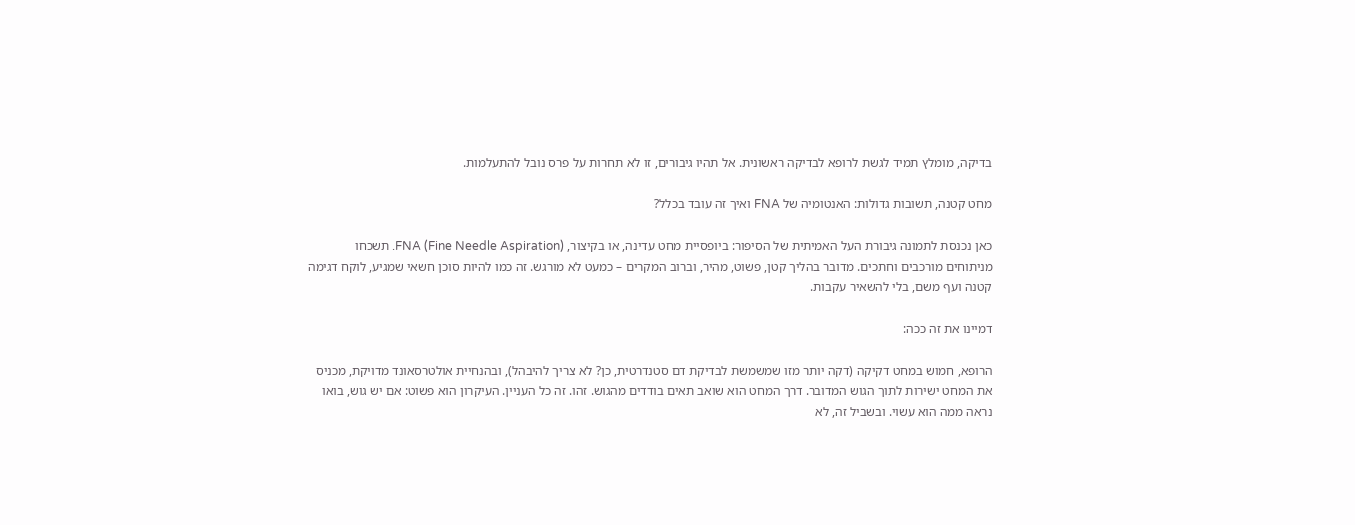בדיקה, מומלץ תמיד לגשת לרופא לבדיקה ראשונית. אל תהיו גיבורים, זו לא תחרות על פרס נובל להתעלמות.

מחט קטנה, תשובות גדולות: האנטומיה של FNA ואיך זה עובד בכלל?

כאן נכנסת לתמונה גיבורת העל האמיתית של הסיפור: ביופסיית מחט עדינה, או בקיצור, FNA (Fine Needle Aspiration). תשכחו מניתוחים מורכבים וחתכים. מדובר בהליך קטן, פשוט, מהיר, וברוב המקרים – כמעט לא מורגש. זה כמו להיות סוכן חשאי שמגיע, לוקח דגימה קטנה ועף משם, בלי להשאיר עקבות.

דמיינו את זה ככה:

הרופא, חמוש במחט דקיקה (דקה יותר מזו שמשמשת לבדיקת דם סטנדרטית, כן? לא צריך להיבהל), ובהנחיית אולטרסאונד מדויקת, מכניס את המחט ישירות לתוך הגוש המדובר. דרך המחט הוא שואב תאים בודדים מהגוש. זהו. זה כל העניין. העיקרון הוא פשוט: אם יש גוש, בואו נראה ממה הוא עשוי. ובשביל זה, לא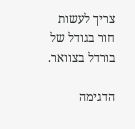צריך לעשות חור בגודל של בורדל בצוואר.

הדגימה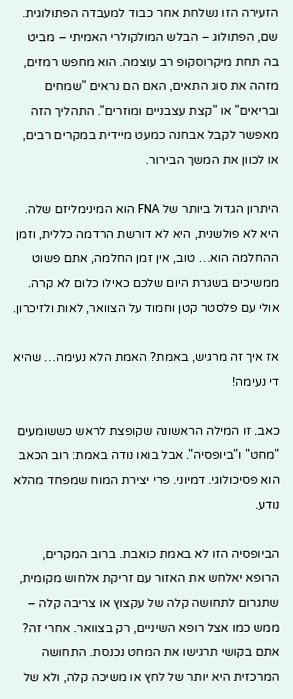הזעירה הזו נשלחת אחר כבוד למעבדה הפתולוגית. שם, הפתולוג – הבלש המולקולרי האמיתי – מביט בה תחת מיקרוסקופ רב עוצמה. הוא מחפש רמזים, מזהה את סוג התאים, האם הם נראים "שמחים ובריאים" או "קצת עצבניים ומוזרים". התהליך הזה מאפשר לקבל אבחנה כמעט מיידית במקרים רבים, או לכוון את המשך הבירור.

היתרון הגדול ביותר של FNA הוא המינימליזם שלה. היא לא פולשנית, היא לא דורשת הרדמה כללית, וזמן ההחלמה הוא… טוב, אין זמן החלמה, אתם פשוט ממשיכים בשגרת היום שלכם כאילו כלום לא קרה. אולי עם פלסטר קטן וחמוד על הצוואר, לאות ולזיכרון.

אז איך זה מרגיש, באמת? האמת הלא נעימה… שהיא די נעימה!

כאב. זו המילה הראשונה שקופצת לראש כששומעים "מחט" ו"ביופסיה". אבל בואו נודה באמת: רוב הכאב הוא פסיכולוגי. דמיוני. פרי יצירת המוח שמפחד מהלא נודע.

הביופסיה הזו לא באמת כואבת. ברוב המקרים, הרופא יאלחש את האזור עם זריקת אלחוש מקומית, שתגרום לתחושה קלה של עקצוץ או צריבה קלה – ממש כמו אצל רופא השיניים, רק בצוואר. אחרי זה? אתם בקושי תרגישו את המחט נכנסת. התחושה המרכזית היא יותר של לחץ או משיכה קלה, ולא של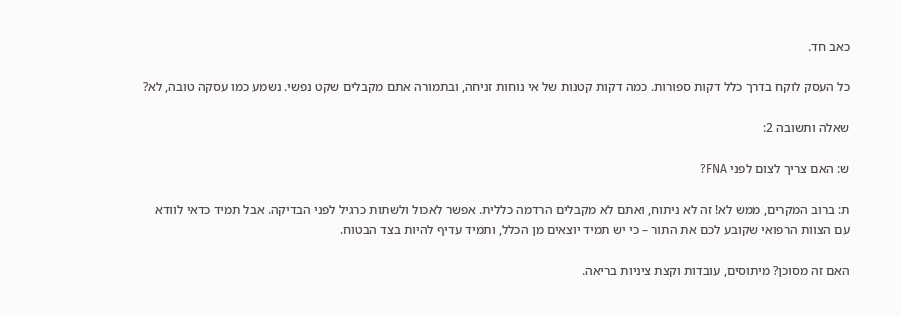כאב חד.

כל העסק לוקח בדרך כלל דקות ספורות. כמה דקות קטנות של אי נוחות זניחה, ובתמורה אתם מקבלים שקט נפשי. נשמע כמו עסקה טובה, לא?

שאלה ותשובה 2:

ש: האם צריך לצום לפני FNA?

ת: ברוב המקרים, ממש לא! זה לא ניתוח, ואתם לא מקבלים הרדמה כללית. אפשר לאכול ולשתות כרגיל לפני הבדיקה. אבל תמיד כדאי לוודא עם הצוות הרפואי שקובע לכם את התור – כי יש תמיד יוצאים מן הכלל, ותמיד עדיף להיות בצד הבטוח.

האם זה מסוכן? מיתוסים, עובדות וקצת ציניות בריאה.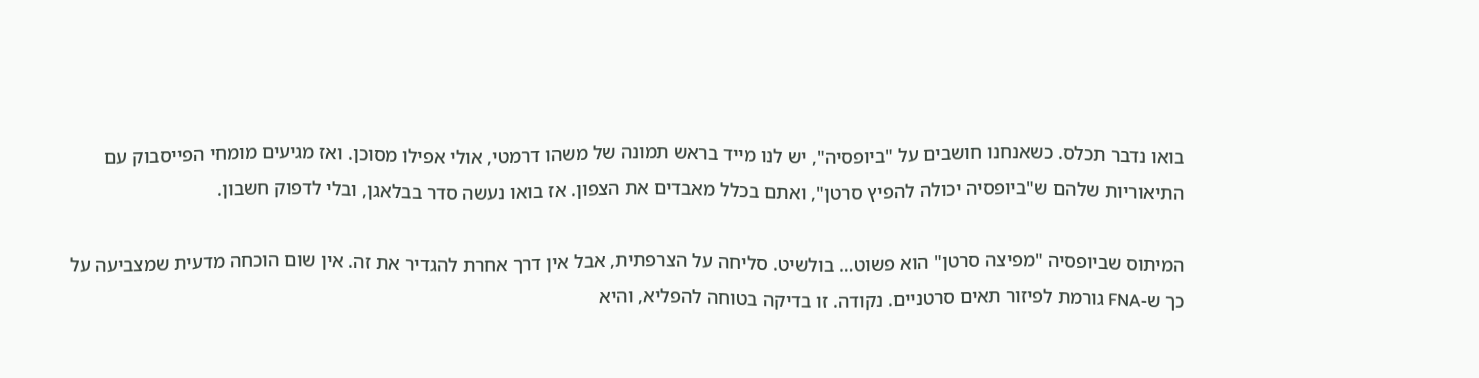בואו נדבר תכלס. כשאנחנו חושבים על "ביופסיה", יש לנו מייד בראש תמונה של משהו דרמטי, אולי אפילו מסוכן. ואז מגיעים מומחי הפייסבוק עם התיאוריות שלהם ש"ביופסיה יכולה להפיץ סרטן", ואתם בכלל מאבדים את הצפון. אז בואו נעשה סדר בבלאגן, ובלי לדפוק חשבון.

המיתוס שביופסיה "מפיצה סרטן" הוא פשוט… בולשיט. סליחה על הצרפתית, אבל אין דרך אחרת להגדיר את זה. אין שום הוכחה מדעית שמצביעה על כך ש-FNA גורמת לפיזור תאים סרטניים. נקודה. זו בדיקה בטוחה להפליא, והיא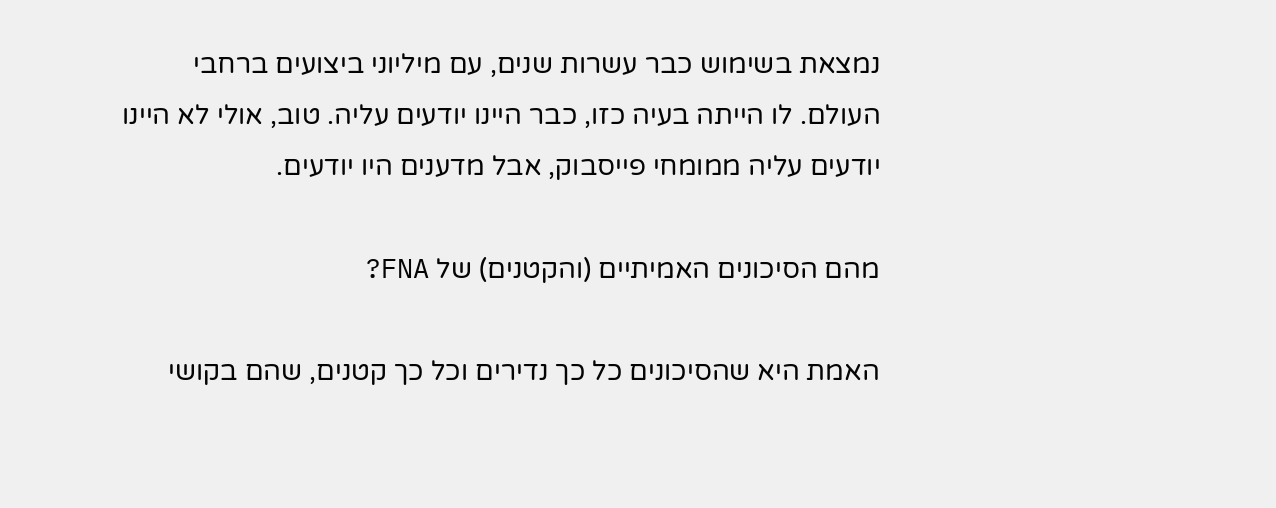נמצאת בשימוש כבר עשרות שנים, עם מיליוני ביצועים ברחבי העולם. לו הייתה בעיה כזו, כבר היינו יודעים עליה. טוב, אולי לא היינו יודעים עליה ממומחי פייסבוק, אבל מדענים היו יודעים.

מהם הסיכונים האמיתיים (והקטנים) של FNA?

האמת היא שהסיכונים כל כך נדירים וכל כך קטנים, שהם בקושי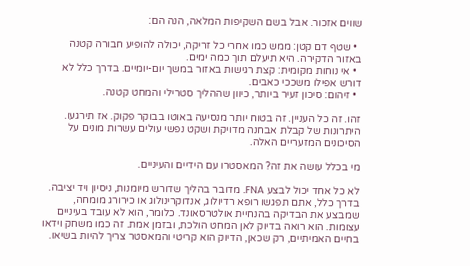שווים אזכור. אבל בשם השקיפות המלאה, הנה הם:

  • שטף דם קטן: ממש כמו אחרי כל זריקה, יכולה להופיע חבורה קטנה באזור הדקירה. היא תיעלם תוך כמה ימים.
  • אי נוחות מקומית: קצת רגישות באזור במשך יום-יומיים. בדרך כלל לא דורש אפילו משככי כאבים.
  • זיהום: סיכון זעיר ביותר, כיוון שההליך סטרילי והמחט קטנה.

זהו. זה כל העניין. זה בטוח יותר מנסיעה באוטו בבוקר פקוק. אז תירגעו. היתרונות של קבלת אבחנה מדויקת ושקט נפשי עולים עשרות מונים על הסיכונים המזעריים האלה.

מי בכלל עושה את זה? המאסטרו עם הידיים והעיניים.

לא כל אחד יכול לבצע FNA. מדובר בהליך שדורש מיומנות, ניסיון ויד יציבה. בדרך כלל, אתם תפגשו רופא רדיולוג, אנדוקרינולוג או כירורג מומחה, שמבצע את הבדיקה בהנחיית אולטרסאונד. כלומר, הוא לא עובד בעיניים עצומות. הוא רואה בדיוק לאן המחט הולכת, ובזמן אמת. זה כמו משחק וידאו בחיים האמיתיים, רק שכאן, הדיוק הוא קריטי והמאסטר צריך להיות בשיאו.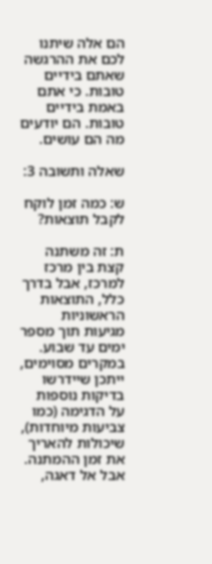הם אלה שיתנו לכם את ההרגשה שאתם בידיים טובות. כי אתם באמת בידיים טובות. הם יודעים מה הם עושים.

שאלה ותשובה 3:

ש: כמה זמן לוקח לקבל תוצאות?

ת: זה משתנה קצת בין מרכז למרכז, אבל בדרך כלל, התוצאות הראשוניות מגיעות תוך מספר ימים עד שבוע. במקרים מסוימים, ייתכן שיידרשו בדיקות נוספות על הדגימה (כמו צביעות מיוחדות), שיכולות להאריך את זמן ההמתנה. אבל אל דאגה,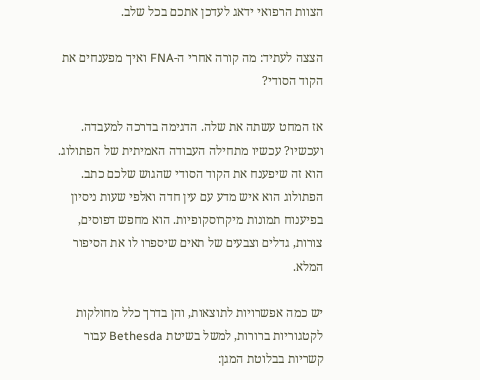הצוות הרפואי ידאג לעדכן אתכם בכל שלב.

הצצה לעתיד: מה קורה אחרי ה-FNA ואיך מפענחים את הקוד הסודי?

אז המחט עשתה את שלה. הדגימה בדרכה למעבדה. ועכשיו? עכשיו מתחילה העבודה האמיתית של הפתולוג. הוא זה שיפענח את הקוד הסודי שהגוש שלכם כתב. הפתולוג הוא איש מדע עם עין חדה ואלפי שעות ניסיון בפיענוח תמונות מיקרוסקופיות. הוא מחפש דפוסים, צורות, גדלים וצבעים של תאים שיספרו לו את הסיפור המלא.

יש כמה אפשרויות לתוצאות, והן בדרך כלל מחולקות לקטגוריות ברורות, למשל בשיטת Bethesda עבור קשריות בבלוטת המגן: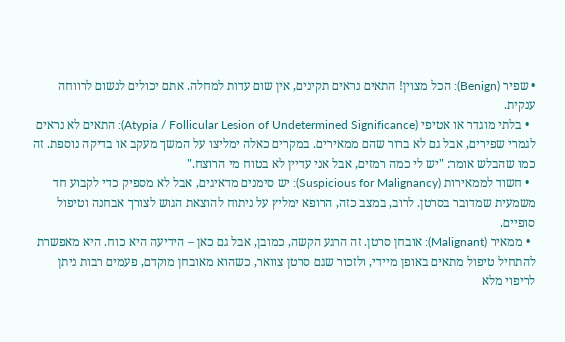• שפיר (Benign): הכל מצוין! התאים נראים תקינים, אין שום עדות למחלה. אתם יכולים לנשום לרווחה ענקית.
  • בלתי מוגדר או אטיפי (Atypia / Follicular Lesion of Undetermined Significance): התאים לא נראים לגמרי שפירים, אבל גם לא ברור שהם ממאירים. במקרים כאלה ימליצו על המשך מעקב או בדיקה נוספת. זה כמו שהבלש אומר: "יש לי כמה רמזים, אבל אני עדיין לא בטוח מי הרוצח."
  • חשוד לממאירות (Suspicious for Malignancy): יש סימנים מדאיגים, אבל לא מספיק כדי לקבוע חד משמעית שמדובר בסרטן. לרוב, במצב כזה, הרופא ימליץ על ניתוח להוצאת הגוש לצורך אבחנה וטיפול סופיים.
  • ממאיר (Malignant): אובחן סרטן. זה הרגע הקשה, כמובן, אבל גם כאן – הידיעה היא כוח. היא מאפשרת להתחיל טיפול מתאים באופן מיידי, ולזכור שגם סרטן צוואר, כשהוא מאובחן מוקדם, פעמים רבות ניתן לריפוי מלא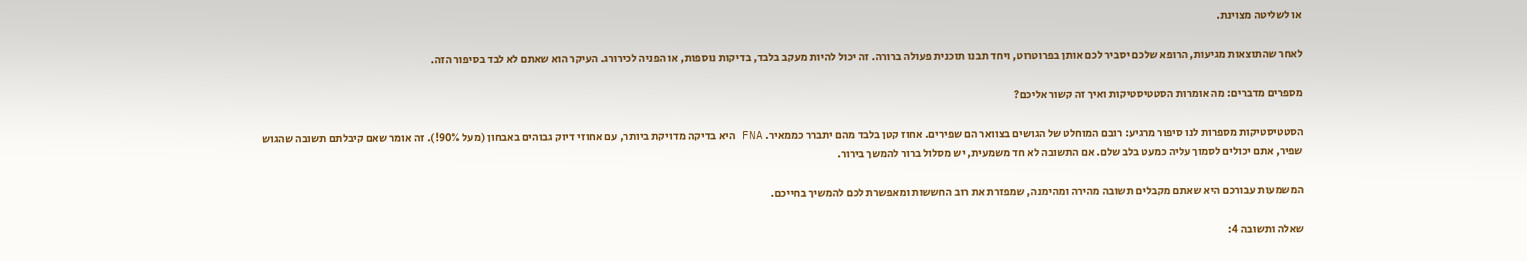או לשליטה מצוינת.

לאחר שהתוצאות מגיעות, הרופא שלכם יסביר לכם אותן בפרוטרוט, ויחד תבנו תוכנית פעולה ברורה. זה יכול להיות מעקב בלבד, בדיקות נוספות, או הפניה לכירורג. העיקר הוא שאתם לא לבד בסיפור הזה.

מספרים מדברים: מה אומרות הסטטיסטיקות ואיך זה קשור אליכם?

הסטטיסטיקות מספרות לנו סיפור מרגיע: רובם המוחלט של הגושים בצוואר הם שפירים. אחוז קטן בלבד מהם יתברר כממאיר. FNA היא בדיקה מדויקת ביותר, עם אחוזי דיוק גבוהים באבחון (מעל 90%!). זה אומר שאם קיבלתם תשובה שהגוש שפיר, אתם יכולים לסמוך עליה כמעט בלב שלם. אם התשובה לא חד משמעית, יש מסלול ברור להמשך בירור.

המשמעות עבורכם היא שאתם מקבלים תשובה מהירה ומהימנה, שמפזרת את רוב החששות ומאפשרת לכם להמשיך בחייכם.

שאלה ותשובה 4: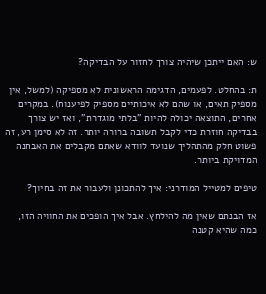ש: האם ייתכן שיהיה צורך לחזור על הבדיקה?

ת: בהחלט. לפעמים, הדגימה הראשונית לא מספיקה (למשל, אין מספיק תאים, או שהם לא איכותיים מספיק לפיענוח). במקרים אחרים, התוצאה יכולה להיות "בלתי מוגדרת", ואז יש צורך בבדיקה חוזרת כדי לקבל תשובה ברורה יותר. זה לא סימן רע, זה פשוט חלק מהתהליך שנועד לוודא שאתם מקבלים את האבחנה המדויקת ביותר.

טיפים למטייל המודרני: איך להתכונן ולעבור את זה בחיוך?

אז הבנתם שאין מה להילחץ. אבל איך הופכים את החוויה הזו, כמה שהיא קטנה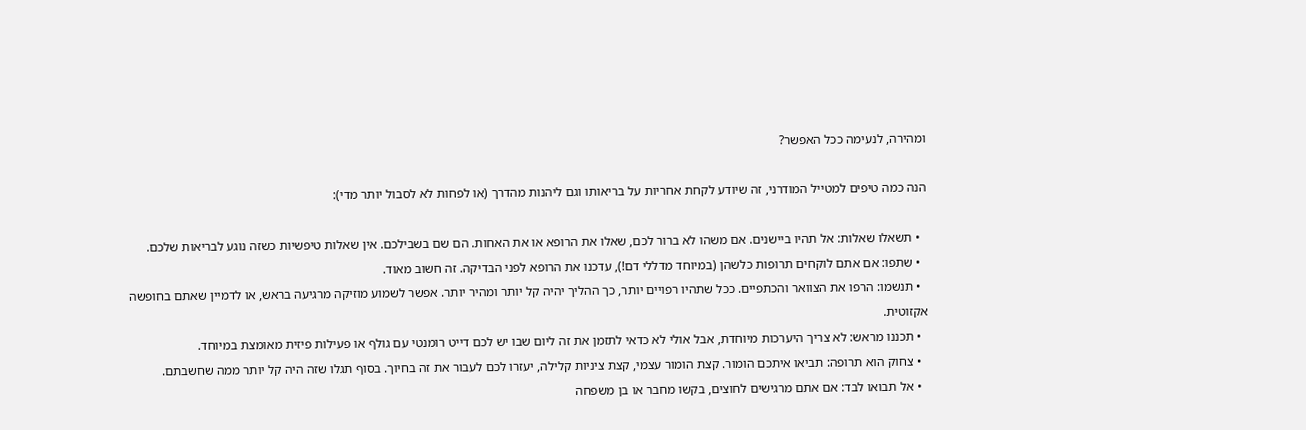ומהירה, לנעימה ככל האפשר?

הנה כמה טיפים למטייל המודרני, זה שיודע לקחת אחריות על בריאותו וגם ליהנות מהדרך (או לפחות לא לסבול יותר מדי):

  • תשאלו שאלות: אל תהיו ביישנים. אם משהו לא ברור לכם, שאלו את הרופא או את האחות. הם שם בשבילכם. אין שאלות טיפשיות כשזה נוגע לבריאות שלכם.
  • שתפו: אם אתם לוקחים תרופות כלשהן (במיוחד מדללי דם!), עדכנו את הרופא לפני הבדיקה. זה חשוב מאוד.
  • תנשמו: הרפו את הצוואר והכתפיים. ככל שתהיו רפויים יותר, כך ההליך יהיה קל יותר ומהיר יותר. אפשר לשמוע מוזיקה מרגיעה בראש, או לדמיין שאתם בחופשה אקזוטית.
  • תכננו מראש: לא צריך היערכות מיוחדת, אבל אולי לא כדאי לתזמן את זה ליום שבו יש לכם דייט רומנטי עם גולף או פעילות פיזית מאומצת במיוחד.
  • צחוק הוא תרופה: תביאו איתכם הומור. קצת הומור עצמי, קצת ציניות קלילה, יעזרו לכם לעבור את זה בחיוך. בסוף תגלו שזה היה קל יותר ממה שחשבתם.
  • אל תבואו לבד: אם אתם מרגישים לחוצים, בקשו מחבר או בן משפחה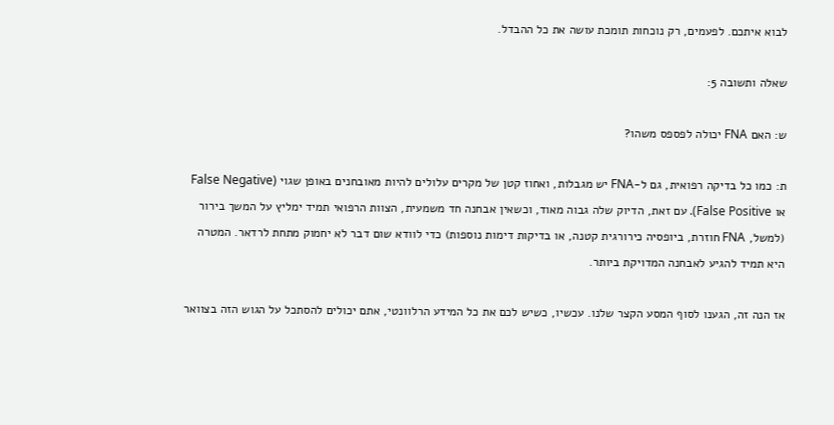לבוא איתכם. לפעמים, רק נוכחות תומכת עושה את כל ההבדל.

שאלה ותשובה 5:

ש: האם FNA יכולה לפספס משהו?

ת: כמו כל בדיקה רפואית, גם ל-FNA יש מגבלות, ואחוז קטן של מקרים עלולים להיות מאובחנים באופן שגוי (False Negative או False Positive). עם זאת, הדיוק שלה גבוה מאוד, וכשאין אבחנה חד משמעית, הצוות הרפואי תמיד ימליץ על המשך בירור (למשל, FNA חוזרת, ביופסיה כירורגית קטנה, או בדיקות דימות נוספות) כדי לוודא שום דבר לא יחמוק מתחת לרדאר. המטרה היא תמיד להגיע לאבחנה המדויקת ביותר.

אז הנה זה, הגענו לסוף המסע הקצר שלנו. עכשיו, כשיש לכם את כל המידע הרלוונטי, אתם יכולים להסתכל על הגוש הזה בצוואר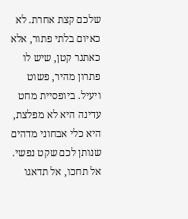שלכם קצת אחרת. לא כאיום בלתי פתור, אלא כאתגר קטן, שיש לו פתרון מהיר, פשוט ויעיל. ביופסיית מחט עדינה היא לא מפלצת, היא כלי אבחוני מדהים שנותן לכם שקט נפשי. אל תחכו, אל תדאגו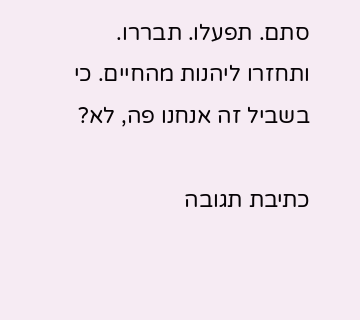סתם. תפעלו. תבררו. ותחזרו ליהנות מהחיים. כי בשביל זה אנחנו פה, לא?

כתיבת תגובה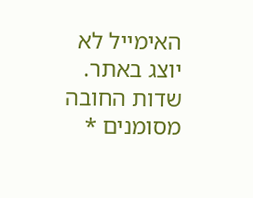האימייל לא יוצג באתר. שדות החובה מסומנים *